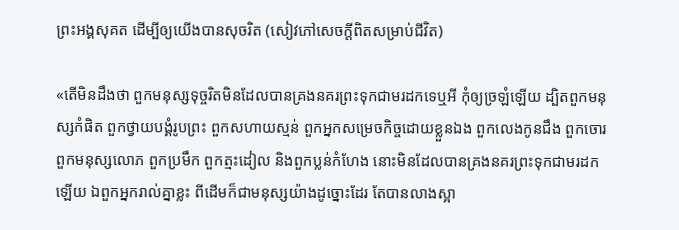ព្រះអង្គសុគត ដើម្បីឲ្យយើងបានសុចរិត (សៀវភៅសេចក្ដីពិតសម្រាប់ជីវិត)

«តើមិនដឹងថា ពួកមនុស្សទុច្ចរិតមិនដែលបានគ្រងនគរព្រះទុកជាមរដកទេឬអី កុំឲ្យច្រឡំឡើយ ដ្បិតពួកមនុស្សកំផិត ពួកថ្វាយបង្គំរូបព្រះ ពួកសហាយស្មន់ ពួកអ្នកសម្រេចកិច្ចដោយខ្លួនឯង ពួកលេងកូនជឹង ពួកចោរ ពួកមនុស្សលោភ ពួកប្រមឹក ពួកត្មះដៀល និងពួកប្លន់កំហែង នោះមិនដែលបានគ្រងនគរព្រះទុកជាមរដកឡើយ ឯពួកអ្នករាល់គ្នាខ្លះ ពីដើមក៏ជាមនុស្សយ៉ាងដូច្នោះដែរ តែបានលាងស្អា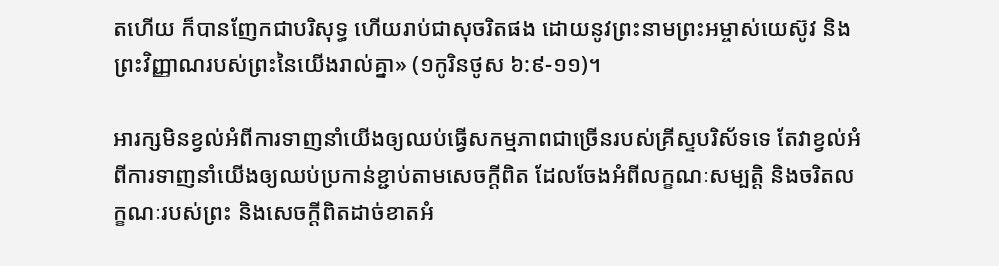តហើយ ក៏បានញែកជាបរិសុទ្ធ ហើយរាប់ជាសុចរិតផង ដោយនូវព្រះនាមព្រះអម្ចាស់យេស៊ូវ និងព្រះវិញ្ញាណរបស់ព្រះនៃយើងរាល់គ្នា» (១កូរិនថូស ៦:៩-១១)។

អារក្សមិនខ្វល់អំពីការទាញនាំយើងឲ្យឈប់ធ្វើសកម្មភាពជាច្រើនរបស់គ្រីស្ទបរិស័ទទេ តែវាខ្វល់អំពីការទាញនាំយើងឲ្យឈប់ប្រកាន់ខ្ជាប់តាមសេចក្តីពិត ដែលចែងអំពីលក្ខណៈសម្បត្តិ និងចរិតលក្ខណៈរបស់ព្រះ និងសេចក្តីពិតដាច់ខាតអំ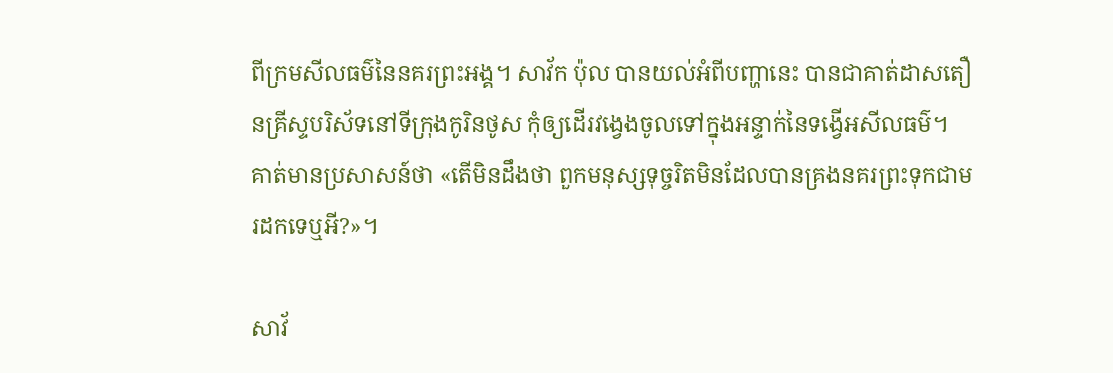ពីក្រមសីលធម៌នៃនគរព្រះអង្គ។ សាវ័ក ប៉ុល បានយល់អំពីបញ្ហានេះ បានជាគាត់ដាសតឿនគ្រីស្ទបរិស័ទនៅទីក្រុងកូរិនថូស កុំឲ្យដើរវង្វេងចូលទៅក្នុងអន្ទាក់នៃទង្វើអសីលធម៌។ គាត់មានប្រសាសន៍ថា «តើមិនដឹងថា ពួកមនុស្សទុច្ចរិតមិនដែលបានគ្រងនគរព្រះទុកជាមរដកទេឬអី?»។

សាវ័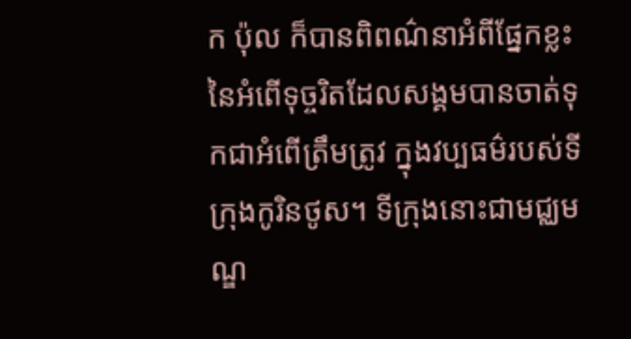ក ប៉ុល ក៏បានពិពណ៌នាអំពីផ្នែកខ្លះនៃអំពើទុច្ចរិតដែលសង្គមបានចាត់ទុកជាអំពើត្រឹមត្រូវ ក្នុងវប្បធម៌របស់ទីក្រុងកូរិនថូស។ ទីក្រុងនោះជាមជ្ឈមណ្ឌ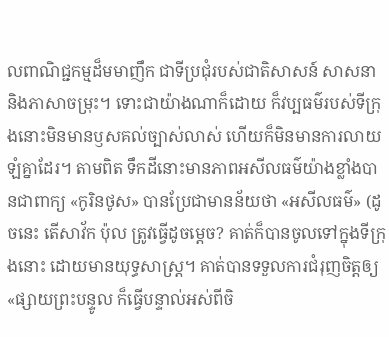លពាណិជ្ជកម្មដ៏មមាញឹក ជាទីប្រជុំរបស់ជាតិសាសន៍ សាសនា និងភាសាចម្រុះ។ ទោះជាយ៉ាងណាក៏ដោយ ក៏វប្បធម៌របស់ទីក្រុងនោះមិនមានឫសគល់ច្បាស់លាស់ ហើយក៏មិនមានការលាយឡំគ្នាដែរ។ តាមពិត ទឹកដីនោះមានភាពអសីលធម៌យ៉ាងខ្លាំងបានជាពាក្យ «កូរិនថូស» បានប្រែជាមានន័យថា «អសីលធម៌» (ដូចនេះ តើសាវ័ក ប៉ុល ត្រូវធ្វើដូចម្ដេច? គាត់ក៏បានចូលទៅក្នុងទីក្រុងនោះ ដោយមានយុទ្ធសាស្ត្រ។ គាត់បានទទួលការជំរុញចិត្តឲ្យ «ផ្សាយព្រះបន្ទូល ក៏ធ្វើបន្ទាល់អស់ពីចិ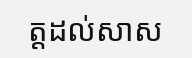ត្តដល់សាស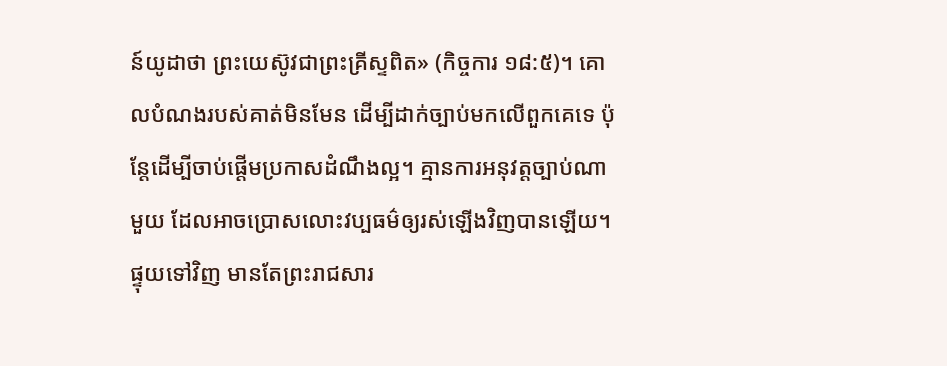ន៍យូដាថា ព្រះយេស៊ូវជាព្រះគ្រីស្ទពិត» (កិច្ចការ ១៨:៥)។ គោលបំណងរបស់គាត់មិនមែន ដើម្បីដាក់ច្បាប់មកលើពួកគេទេ ប៉ុន្តែដើម្បីចាប់ផ្ដើមប្រកាសដំណឹងល្អ។ គ្មានការអនុវត្តច្បាប់ណាមួយ ដែលអាចប្រោសលោះវប្បធម៌ឲ្យរស់ឡើងវិញបានឡើយ។ ផ្ទុយទៅវិញ មានតែព្រះរាជសារ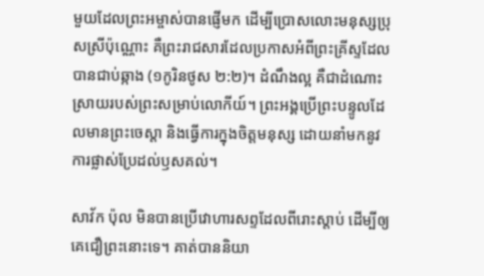មួយដែលព្រះអម្ចាស់បានផ្ញើមក ដើម្បីប្រោសលោះមនុស្សប្រុសស្រីប៉ុណ្ណោះ គឺព្រះរាជសារដែលប្រកាសអំពីព្រះគ្រីស្ទដែលបានជាប់ឆ្កាង (១កូរិនថូស ២:២)។ ដំណឹងល្អ គឺជាដំណោះស្រាយរបស់ព្រះសម្រាប់លោកីយ៍។ ព្រះអង្គប្រើព្រះបន្ទូលដែលមានព្រះចេស្ដា និងធ្វើការក្នុងចិត្តមនុស្ស ដោយនាំមកនូវការផ្លាស់ប្រែដល់ឫសគល់។

សាវ័ក ប៉ុល មិនបានប្រើវោហារសព្ទដែលពីរោះស្តាប់ ដើម្បីឲ្យគេជឿព្រះនោះទេ។ គាត់បាននិយា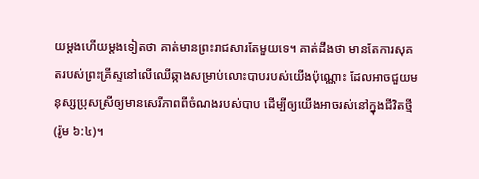យម្តងហើយម្តងទៀតថា គាត់មានព្រះរាជសារតែមួយទេ។ គាត់ដឹងថា មានតែការសុគតរបស់ព្រះគ្រីស្ទនៅលើឈើឆ្កាងសម្រាប់លោះបាបរបស់យើងប៉ុណ្ណោះ ដែលអាចជួយមនុស្សប្រុសស្រីឲ្យមានសេរីភាពពីចំណងរបស់បាប ដើម្បីឲ្យយើងអាចរស់នៅក្នុងជីវិតថ្មី (រ៉ូម ៦:៤)។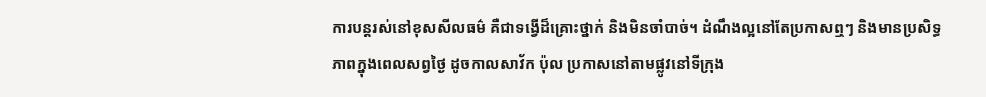ការបន្តរស់នៅខុសសីលធម៌ គឺជាទង្វើដ៏គ្រោះថ្នាក់ និងមិនចាំបាច់។ ដំណឹងល្អនៅតែប្រកាសឮៗ និងមានប្រសិទ្ធភាពក្នុងពេលសព្វថ្ងៃ ដូចកាលសាវ័ក ប៉ុល ប្រកាសនៅតាមផ្លូវនៅទីក្រុង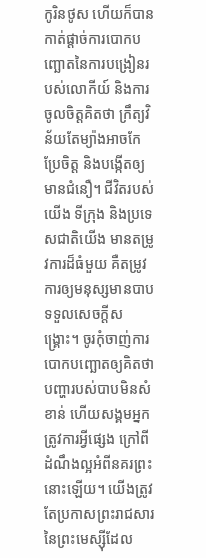កូរិនថូស ហើយក៏បានកាត់ផ្តាច់ការបោកបញ្ឆោតនៃការបង្រៀនរបស់លោកីយ៍ និងការចូលចិត្តគិតថា ក្រឹត្យវិន័យតែម្យ៉ាងអាចកែប្រែចិត្ត និងបង្កើតឲ្យមានជំនឿ។ ជីវិតរបស់យើង ទីក្រុង និងប្រទេសជាតិយើង មានតម្រូវការដ៏ធំមួយ គឺតម្រូវការឲ្យមនុស្សមានបាបទទួលសេចក្តីសង្គ្រោះ។ ចូរកុំចាញ់ការបោកបញ្ឆោតឲ្យគិតថា បញ្ហារបស់បាបមិនសំខាន់ ហើយសង្គមអ្នកត្រូវការអ្វីផ្សេង ក្រៅពីដំណឹងល្អអំពីនគរព្រះនោះឡើយ។ យើងត្រូវតែប្រកាសព្រះរាជសារនៃព្រះមេស្ស៊ីដែល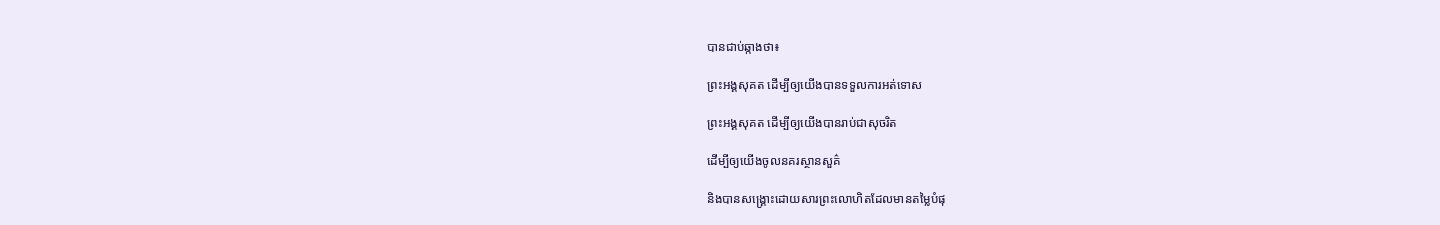បានជាប់ឆ្កាងថា៖

ព្រះអង្គសុគត ដើម្បីឲ្យយើងបានទទួលការអត់ទោស

ព្រះអង្គសុគត ដើម្បីឲ្យយើងបានរាប់ជាសុចរិត

ដើម្បីឲ្យយើងចូលនគរស្ថានសួគ៌

និងបានសង្គ្រោះដោយសារព្រះលោហិតដែលមានតម្លៃបំផុ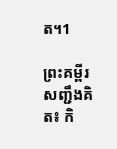ត។1

ព្រះគម្ពីរសញ្ជឹងគិត៖ កិ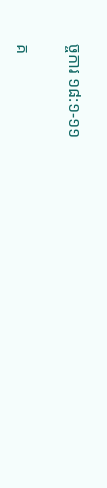ច្ចការ ១៨:១-១១

គ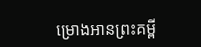ម្រោងអានព្រះគម្ពី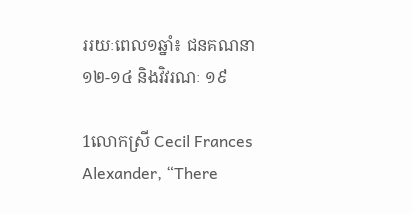ររយៈពេល១ឆ្នាំ៖ ជនគណនា ១២-១៤ និងវិវរណៈ ១៩

1លោកស្រី Cecil Frances Alexander, “There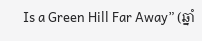Is a Green Hill Far Away” (ឆ្នាំ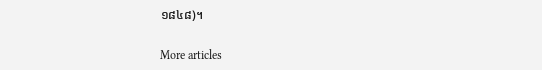១៨៤៨)។

More articles